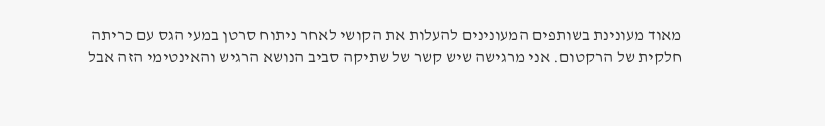מאוד מעונינת בשותפים המעונינים להעלות את הקושי לאחר ניתוח סרטן במעי הגס עם כריתה חלקית של הרקטום. אני מרגישה שיש קשר של שתיקה סביב הנושא הרגיש והאינטימי הזה אבל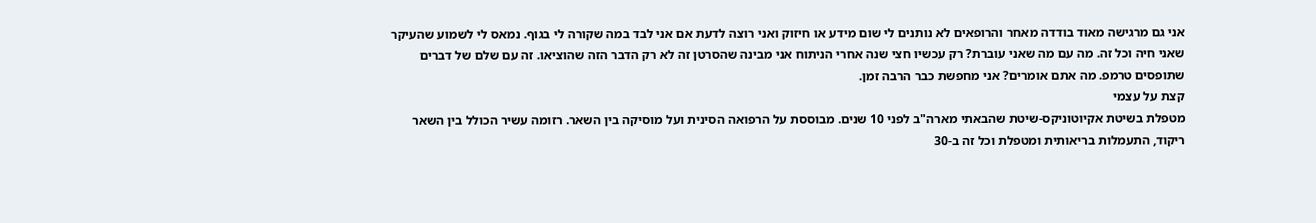אני גם מרגישה מאוד בודדה מאחר והרופאים לא נותנים לי שום מידע או חיזוק ואני רוצה לדעת אם אני לבד במה שקורה לי בגוף. נמאס לי לשמוע שהעיקר שאני חיה וכל זה. מה עם מה שאני עוברת? רק עכשיו חצי שנה אחרי הניתוח אני מבינה שהסרטן זה לא רק הדבר הזה שהוציאו. זה עם שלם של דברים שתופסים טרמפ. מה אתם אומרים? אני מחפשת כבר הרבה זמן.
קצת על עצמי
מטפלת בשיטת אקיוטוניקס-שיטת שהבאתי מארה"ב לפני 10 שנים. מבוססת על הרפואה הסינית ועל מוסיקה בין השאר. רזומה עשיר הכולל בין השאר ריקוד, התעמלות בריאותית ומטפלת וכל זה ב-30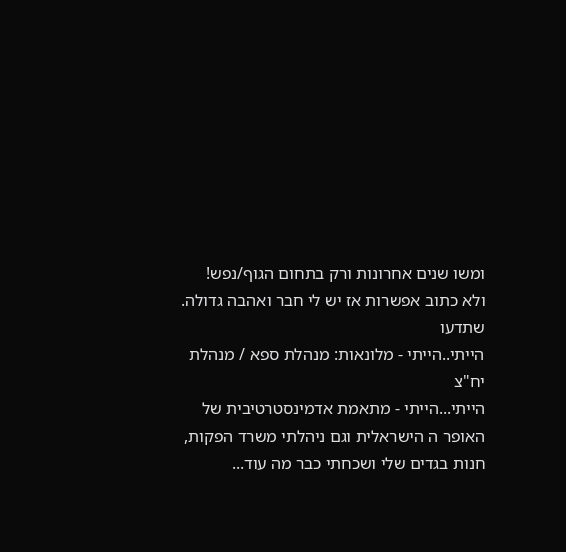ומשו שנים אחרונות ורק בתחום הגוף/נפש!
ולא כתוב אפשרות אז יש לי חבר ואהבה גדולה. שתדעו
הייתי..הייתי - מלונאות: מנהלת ספא / מנהלת יח"צ
הייתי...הייתי - מתאמת אדמינסטרטיבית של האופר ה הישראלית וגם ניהלתי משרד הפקות, חנות בגדים שלי ושכחתי כבר מה עוד...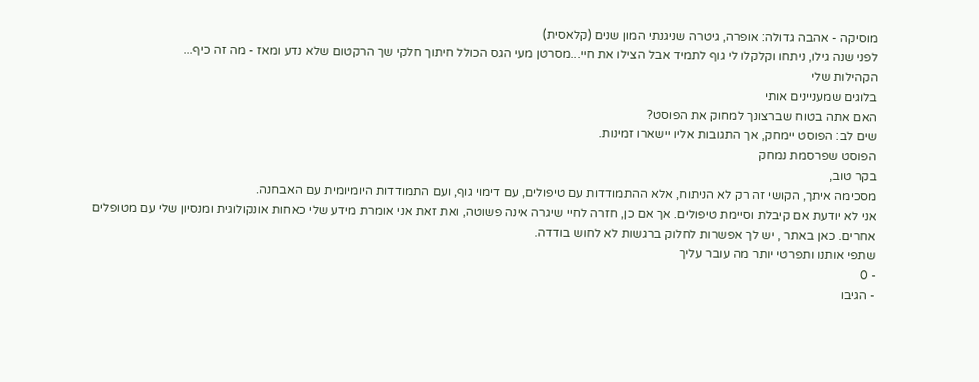מוסיקה - אהבה גדולה: אופרה, גיטרה שניגנתי המון שנים (קלאסית)
לפני שנה גילו, ניתחו וקלקלו לי גוף לתמיד אבל הצילו את חיי...מסרטן מעי הגס הכולל חיתוך חלקי שך הרקטום שלא נדע ומאז - מה זה כיף...
הקהילות שלי
בלוגים שמעניינים אותי
האם אתה בטוח שברצונך למחוק את הפוסט?
שים לב: הפוסט יימחק, אך התגובות אליו יישארו זמינות.
הפוסט שפרסמת נמחק
בקר טוב,
מסכימה איתך, הקושי זה רק לא הניתוח, אלא ההתמודדות עם טיפולים, עם דימוי גוף, ועם התמודדות היומיומית עם האבחנה.
אני לא יודעת אם קיבלת וסיימת טיפולים. אך אם כן, חזרה לחיי שיגרה אינה פשוטה, ואת זאת אני אומרת מידע שלי כאחות אונקולוגית ומנסיון שלי עם מטופלים אחרים. כאן באתר , יש לך אפשרות לחלוק ברגשות לא לחוש בודדה.
שתפי אותנו ותפרטי יותר מה עובר עליך
- 0
- הגיבו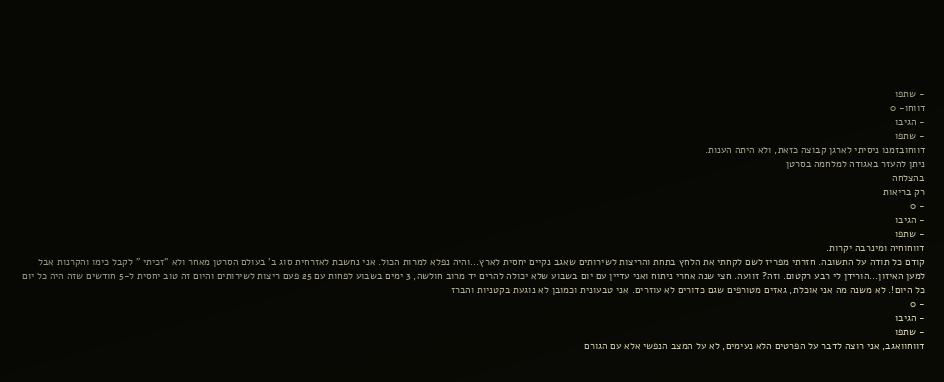- שתפו
דווחו- 0
- הגיבו
- שתפו
דווחובזמנו ניסיתי לארגן קבוצה כזאת, ולא היתה הענות.
ניתן להעזר באגודה למלחמה בסרטן
בהצלחה
רק בריאות
- 0
- הגיבו
- שתפו
דווחוחיה ומינרבה יקרות.
קודם כל תודה על התשובה. חזרתי מפריז לשם לקחתי את הלחץ בתחת והריצות לשירותים שאגב נקיים יחסית לארץ...והיה נפלא למרות הכול. אני נחשבת לאזרחית סוג ב' בעולם הסרטן מאחר ולא "זכיתי " לקבל כימו והקרנות אבל למען האיזון...הורידן לי רבע רקטום. וזה? זוועה. חצי שנה אחרי ניתוח ואני עדיין עם יום בשבוע שלא יכולה להרים יד מרוב חולשה, 3 ימים בשבוע לפחות עם 25 פעם ריצות לשירותים והיום זה טוב יחסית ל-5 חודשים שזה היה כל יום כל היום!. לא משנה מה אני אוכלת, גאזים מטורפים שגם כדורים לא עוזרים. אני טבעונית וכמובן לא נוגעת בקטניות והברז
- 0
- הגיבו
- שתפו
דווחוואגב, אני רוצה לדבר על הפרטים הלא נעימים, לא על המצב הנפשי אלא עם הגורם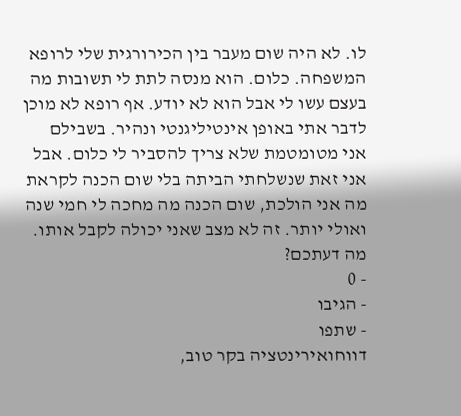לו. לא היה שום מעבר בין הכירורגית שלי לרופא המשפחה. כלום. הוא מנסה לתת לי תשובות מה בעצם עשו לי אבל הוא לא יודע. אף רופא לא מוכן לדבר אתי באופן אינטיליגנטי ונהיר. בשבילם אני מטומטמת שלא צריך להסביר לי כלום. אבל אני זאת שנשלחתי הביתה בלי שום הכנה לקראת מה אני הולכת, שום הכנה מה מחכה לי חמי שנה ואולי יותר. זה לא מצב שאני יכולה לקבל אותו. מה דעתכם?
- 0
- הגיבו
- שתפו
דווחואירינטציה בקר טוב,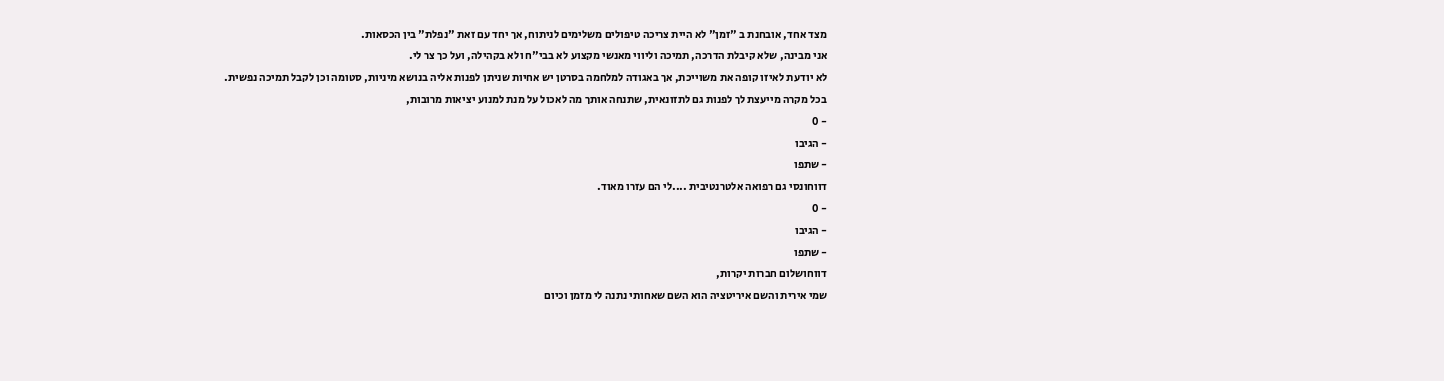מצד אחד, אובחנת ב "זמן" לא היית צריכה טיפולים משלימים לניתוח, אך יחד עם זאת "נפלת" בין הכסאות.
אני מבינה, שלא קיבלת הדרכה, תמיכה וליווי מאנשי מקצוע לא בבי"ח ולא בקהילה, ועל כך צר לי.
לא יודעת לאיזו קופה את משוייכת, אך באגודה למלחמה בסרטן יש אחיות שניתן לפנות אליה בנושא מיניות, סטומה וכן לקבל תמיכה נפשית.
בכל מקרה מייעצת לך לפנות גם לתזונאית, שתנחה אותך מה לאכול על מנת למנוע יציאות מרובות,
- 0
- הגיבו
- שתפו
דווחונסי גם רפואה אלטרנטיבית ....לי הם עזרו מאוד.
- 0
- הגיבו
- שתפו
דווחושלום חברות יקרות,
שמי אירית והשם איריטציה הוא השם שאחותי נתנה לי מזמן וכיום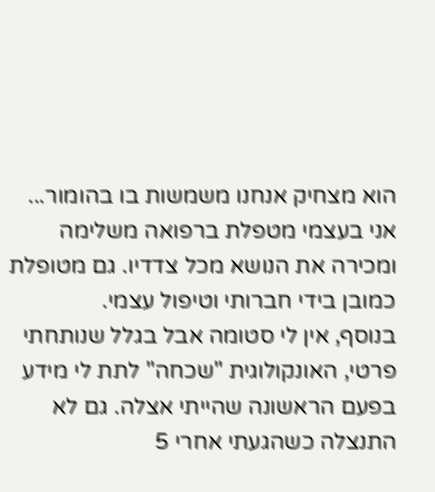הוא מצחיק אנחנו משמשות בו בהומור...
אני בעצמי מטפלת ברפואה משלימה ומכירה את הנושא מכל צדדיו. גם מטופלת כמובן בידי חברותי וטיפול עצמי.
בנוסף, אין לי סטומה אבל בגלל שנותחתי פרטי, האונקולוגית "שכחה" לתת לי מידע בפעם הראשונה שהייתי אצלה. גם לא התנצלה כשהגעתי אחרי 5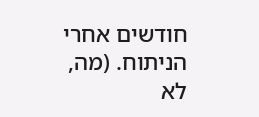חודשים אחרי הניתוח. (מה, לא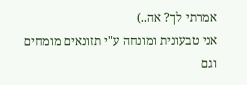אמרתי לך? אה..)
אני טבעונית ומונחה ע"י תזונאים מומחים וגם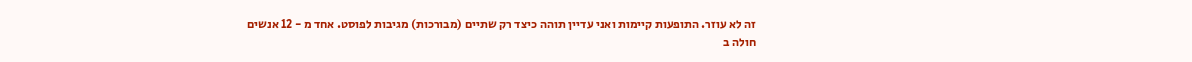זה לא עוזר. התופעות קיימות ואני עדיין תוהה כיצד רק שתיים (מבורכות) מגיבות לפוסט. אחד מ - 12 אנשים חולה ב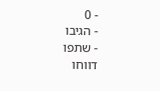- 0
- הגיבו
- שתפו
דווחו